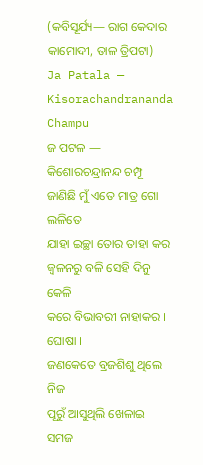(କବିସୂର୍ଯ୍ୟ— ରାଗ କେଦାର କାମୋଦୀ, ତାଳ ତ୍ରିପଟା)
Ja Patala — Kisorachandrananda Champu
ଜ ପଟଳ — କିଶୋରଚନ୍ଦ୍ରାନନ୍ଦ ଚମ୍ପୂ
ଜାଣିଛି ମୁଁ ଏତେ ମାତ୍ର ଗୋ ଲଳିତେ
ଯାହା ଇଚ୍ଛା ତୋର ତାହା କର
ଜ୍ୱଳନରୁ ବଳି ସେହି ଦିନୁ କେଳି
କରେ ବିଭାବରୀ ନାହାକର । ଘୋଷା ।
ଜଣକେତେ ବ୍ରଜଶିଶୁ ଥିଲେ ନିଜ
ପୂରୁଁ ଆସୁଥିଲି ଖେଳାଇ ସମଜ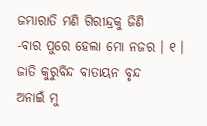ଜମ୍ଭାରାତି ମଣି ଗିରୀନ୍ଦ୍ରକୁ ଜିଣି
-ବାର ପୁରେ ହେଲା ମୋ ନଜର । ୧ ।
ଜାତି କୁରୁବିନ୍ଦ ବାତାୟନ ବୃନ୍ଦ
ଅନାଇଁ ମୁ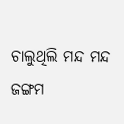ଚାଲୁଥିଲି ମନ୍ଦ ମନ୍ଦ
ଜଙ୍ଗମ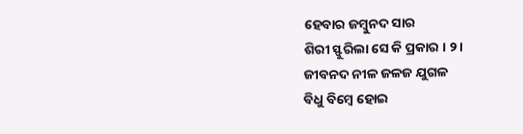ହେବାର ଜମ୍ବୁନଦ ସାର
ଶିରୀ ସ୍ଫୁରିଲା ସେ କି ପ୍ରକାର । ୨ ।
ଜୀବନଦ ନୀଳ ଜଳଜ ଯୁଗଳ
ବିଧୁ ବିମ୍ବେ ହୋଇ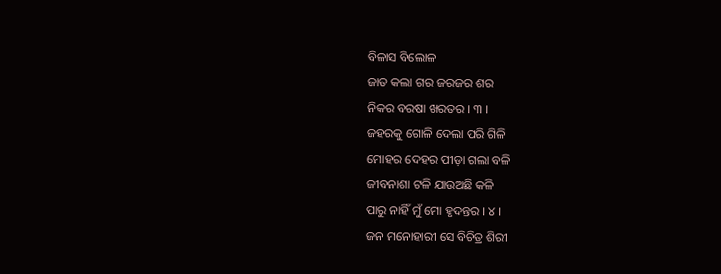ବିଳାସ ବିଲୋଳ
ଜାତ କଲା ଗର ଜରଜର ଶର
ନିକର ବରଷା ଖରତର । ୩ ।
ଜହରକୁ ଗୋଳି ଦେଲା ପରି ଗିଳି
ମୋହର ଦେହର ପୀଡ଼ା ଗଲା ବଳି
ଜୀବନାଶା ଟଳି ଯାଉଅଛି କଳି
ପାରୁ ନାହିଁ ମୁଁ ମୋ ହୃଦନ୍ତର । ୪ ।
ଜନ ମନୋହାରୀ ସେ ବିଚିତ୍ର ଶିରୀ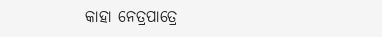କାହା ନେତ୍ରପାତ୍ରେ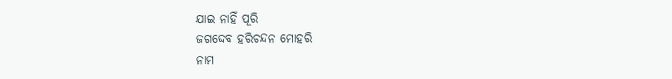ଯାଇ ନାହିଁ ପୂରି
ଜଗଦ୍ଦେବ ହରିଚନ୍ଦନ ମୋହରି
ନାମ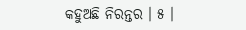କହୁଅଛି ନିରନ୍ତର । ୫ ।